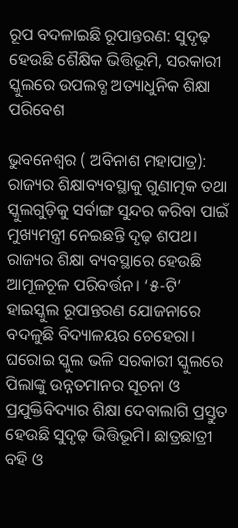ରୂପ ବଦଳାଇଛି ରୂପାନ୍ତରଣ: ସୁଦୃଢ଼ ହେଉଛି ଶୈକ୍ଷିକ ଭିତ୍ତିଭୂମି, ସରକାରୀ ସ୍କୁଲରେ ଉପଲବ୍ଧ ଅତ୍ୟାଧୁନିକ ଶିକ୍ଷା ପରିବେଶ

ଭୁବନେଶ୍ବର ( ଅବିନାଶ ମହାପାତ୍ର): ରାଜ୍ୟର ଶିକ୍ଷାବ୍ୟବସ୍ଥାକୁ ଗୁଣାତ୍ମକ ତଥା ସ୍କୁଲଗୁଡ଼ିକୁ ସର୍ବାଙ୍ଗ ସୁନ୍ଦର କରିବା ପାଇଁ ମୁଖ୍ୟମନ୍ତ୍ରୀ ନେଇଛନ୍ତି ଦୃଢ଼ ଶପଥ। ରାଜ୍ୟର ଶିକ୍ଷା ବ୍ୟବସ୍ଥାରେ ହେଉଛି ଆମୂଳଚୂଳ ପରିବର୍ତ୍ତନ। ‘୫-ଟି’ ହାଇସ୍କୁଲ ରୂପାନ୍ତରଣ ଯୋଜନାରେ ବଦଳୁଛି ବିଦ୍ୟାଳୟର ଚେହେରା। ଘରୋଇ ସ୍କୁଲ ଭଳି ସରକାରୀ ସ୍କୁଲରେ ପିଲାଙ୍କୁ ଉନ୍ନତମାନର ସୂଚନା ଓ ପ୍ରଯୁକ୍ତିବିଦ୍ୟାର ଶିକ୍ଷା ଦେବାଲାଗି ପ୍ରସ୍ତୁତ ହେଉଛି ସୁଦୃଢ଼ ଭିତ୍ତିଭୂମି। ଛାତ୍ରଛାତ୍ରୀ ବହି ଓ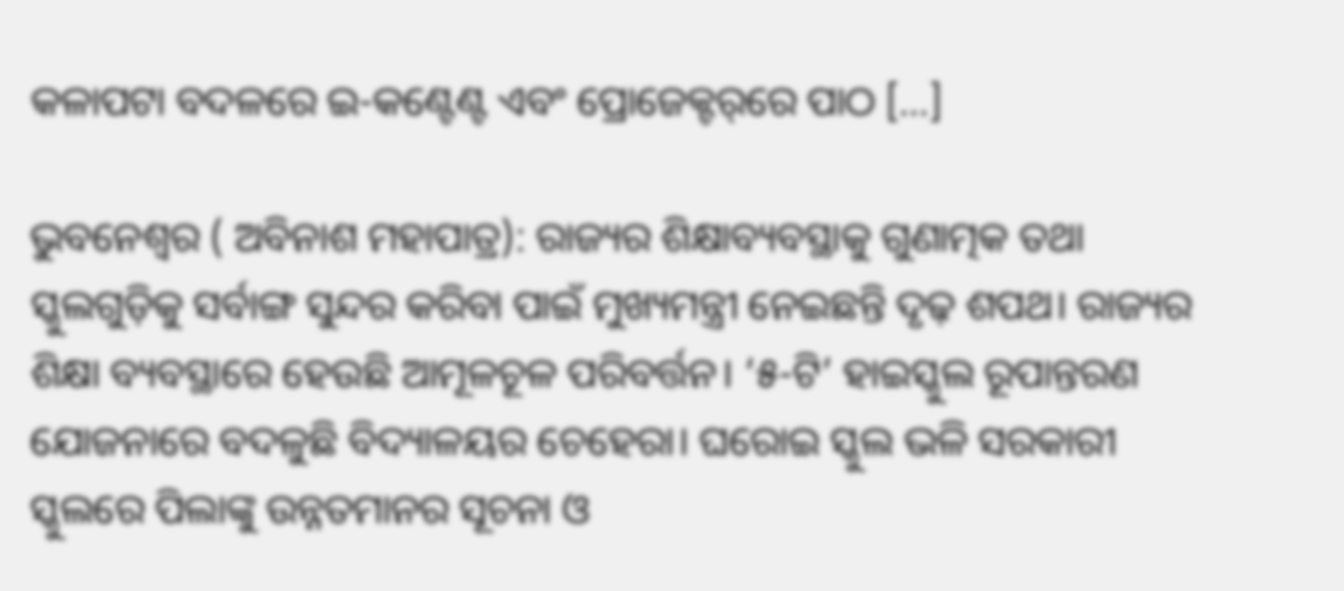କଳାପଟା ବଦଳରେ ଇ-କଣ୍ଟେଣ୍ଟ ଏବଂ ପ୍ରୋଜେକ୍ଟର୍‌‌ରେ ପାଠ […]

ଭୁବନେଶ୍ବର ( ଅବିନାଶ ମହାପାତ୍ର): ରାଜ୍ୟର ଶିକ୍ଷାବ୍ୟବସ୍ଥାକୁ ଗୁଣାତ୍ମକ ତଥା ସ୍କୁଲଗୁଡ଼ିକୁ ସର୍ବାଙ୍ଗ ସୁନ୍ଦର କରିବା ପାଇଁ ମୁଖ୍ୟମନ୍ତ୍ରୀ ନେଇଛନ୍ତି ଦୃଢ଼ ଶପଥ। ରାଜ୍ୟର ଶିକ୍ଷା ବ୍ୟବସ୍ଥାରେ ହେଉଛି ଆମୂଳଚୂଳ ପରିବର୍ତ୍ତନ। ‘୫-ଟି’ ହାଇସ୍କୁଲ ରୂପାନ୍ତରଣ ଯୋଜନାରେ ବଦଳୁଛି ବିଦ୍ୟାଳୟର ଚେହେରା। ଘରୋଇ ସ୍କୁଲ ଭଳି ସରକାରୀ ସ୍କୁଲରେ ପିଲାଙ୍କୁ ଉନ୍ନତମାନର ସୂଚନା ଓ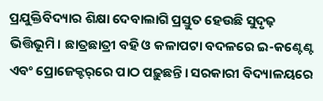ପ୍ରଯୁକ୍ତିବିଦ୍ୟାର ଶିକ୍ଷା ଦେବାଲାଗି ପ୍ରସ୍ତୁତ ହେଉଛି ସୁଦୃଢ଼ ଭିତ୍ତିଭୂମି। ଛାତ୍ରଛାତ୍ରୀ ବହି ଓ କଳାପଟା ବଦଳରେ ଇ-କଣ୍ଟେଣ୍ଟ ଏବଂ ପ୍ରୋଜେକ୍ଟର୍‌‌ରେ ପାଠ ପଢ଼ୁଛନ୍ତି। ସରକାରୀ ବିଦ୍ୟାଳୟରେ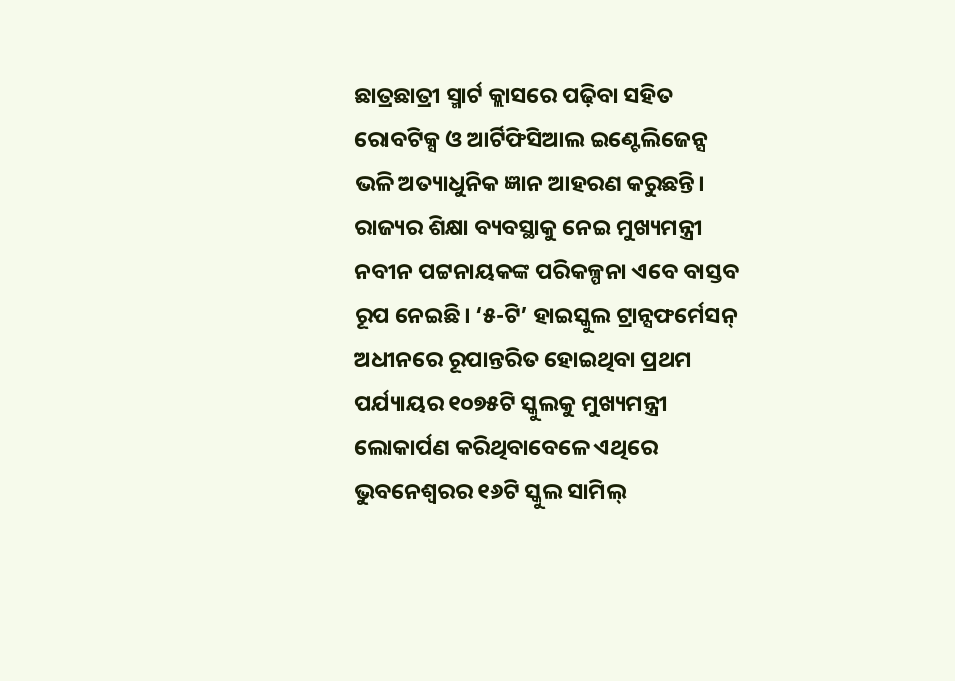ଛାତ୍ରଛାତ୍ରୀ ସ୍ମାର୍ଟ କ୍ଲାସରେ ପଢ଼ିବା ସହିତ ରୋବଟିକ୍ସ ଓ ଆର୍ଟିଫିସିଆଲ ଇଣ୍ଟେଲିଜେନ୍ସ ଭଳି ଅତ୍ୟାଧୁନିକ ଜ୍ଞାନ ଆହରଣ କରୁଛନ୍ତି। ରାଜ୍ୟର ଶିକ୍ଷା ବ୍ୟବସ୍ଥାକୁ ନେଇ ମୁଖ୍ୟମନ୍ତ୍ରୀ ନବୀନ ପଟ୍ଟନାୟକଙ୍କ ପରିକଳ୍ପନା ଏବେ ବାସ୍ତବ ରୂପ ନେଇଛି। ‘୫-ଟି’ ହାଇସ୍କୁଲ ଟ୍ରାନ୍ସଫର୍ମେସନ୍‌‌ ଅଧୀନରେ ରୂପାନ୍ତରିତ ହୋଇଥିବା ପ୍ରଥମ ପର୍ଯ୍ୟାୟର ୧୦୭୫ଟି ସ୍କୁଲକୁ ମୁଖ୍ୟମନ୍ତ୍ରୀ ଲୋକାର୍ପଣ କରିଥିବାବେଳେ ଏଥିରେ ଭୁବନେଶ୍ୱରର ୧୬ଟି ସ୍କୁଲ ସାମିଲ୍‌‌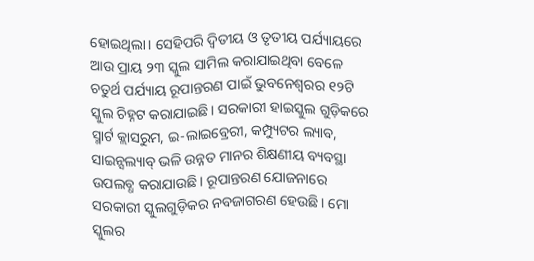ହୋଇଥିଲା। ସେହିପରି ଦ୍ୱିତୀୟ ଓ ତୃତୀୟ ପର୍ଯ୍ୟାୟରେ ଆଉ ପ୍ରାୟ ୨୩ ସ୍କୁଲ ସାମିଲ କରାଯାଇଥିବା ବେଳେ ଚତୁର୍ଥ ପର୍ଯ୍ୟାୟ ରୂପାନ୍ତରଣ ପାଇଁ ଭୁବନେଶ୍ୱରର ୧୨ଟି ସ୍କୁଲ ଚିହ୍ନଟ କରାଯାଇଛି। ସରକାରୀ ହାଇସ୍କୁଲ ଗୁଡ଼ିକରେ ସ୍ମାର୍ଟ କ୍ଲାସରୁମ, ଇ-ଲାଇବ୍ରେରୀ, କମ୍ପ୍ୟୁଟର ଲ୍ୟାବ, ସାଇନ୍ସଲ୍ୟାବ୍‌‌ ଭଳି ଉନ୍ନତ ମାନର ଶିକ୍ଷଣୀୟ ବ୍ୟବସ୍ଥା ଉପଲବ୍ଧ କରାଯାଉଛି। ରୂପାନ୍ତରଣ ଯୋଜନାରେ ସରକାରୀ ସ୍କୁଲଗୁଡ଼ିକର ନବଜାଗରଣ ହେଉଛି। ମୋ ସ୍କୁଲର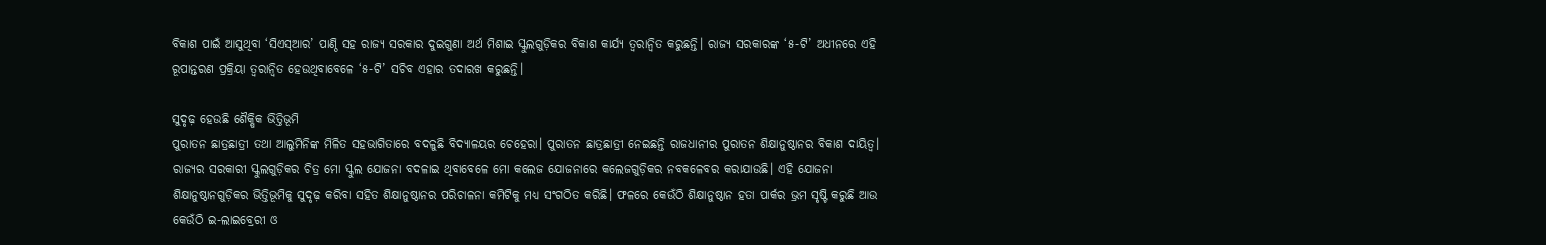ବିକାଶ ପାଇଁ ଆସୁଥିବା ‘ସିଏସ୍‌‌ଆର’ ପାଣ୍ଠି ସହ ରାଜ୍ୟ ସରକାର ଦୁଇଗୁଣା ଅର୍ଥ ମିଶାଇ ସ୍କୁଲଗୁଡ଼ିକର ବିକାଶ କାର୍ଯ୍ୟ ତ୍ୱରାନ୍ୱିତ କରୁଛନ୍ତି। ରାଜ୍ୟ ସରକାରଙ୍କ ‘୫-ଟି’ ଅଧୀନରେ ଏହି ରୂପାନ୍ତରଣ ପ୍ରକ୍ରିୟା ତ୍ୱରାନ୍ୱିତ ହେଉଥିବାବେଳେ ‘୫-ଟି’ ସଚିବ ଏହାର ତଦାରଖ କରୁଛନ୍ତି।

ସୁଦୃଢ଼ ହେଉଛି ଶୈକ୍ଷିକ ଭିତ୍ତିଭୂମି
ପୁରାତନ ଛାତ୍ରଛାତ୍ରୀ ତଥା ଆଲୁମିନିଙ୍କ ମିଳିତ ସହଭାଗିତାରେ ବଦଳୁଛି ବିଦ୍ୟାଳୟର ଚେହେରା। ପୁରାତନ ଛାତ୍ରଛାତ୍ରୀ ନେଇଛନ୍ତି ରାଜଧାନୀର ପୁରାତନ ଶିକ୍ଷାନୁଷ୍ଠାନର ବିକାଶ ଦାୟିତ୍ୱ। ରାଜ୍ୟର ସରକାରୀ ସ୍କୁଲଗୁଡ଼ିକର ଚିତ୍ର ମୋ ସ୍କୁଲ ଯୋଜନା ବଦଳାଇ ଥିବାବେଳେ ମୋ କଲେଜ ଯୋଜନାରେ କଲେଜଗୁଡ଼ିକର ନବକଳେବର କରାଯାଉଛି। ଏହି ଯୋଜନା ଶିକ୍ଷାନୁଷ୍ଠାନଗୁଡ଼ିକର ଭିତ୍ତିଭୂମିକୁ ସୁଦୃଢ଼ କରିବା ସହିତ ଶିକ୍ଷାନୁଷ୍ଠାନର ପରିଚାଳନା କମିଟିକୁ ମଧ୍ୟ ସଂଗଠିତ କରିଛି। ଫଳରେ କେଉଁଠି ଶିକ୍ଷାନୁଷ୍ଠାନ ହତା ପାର୍କର ଭ୍ରମ ସୃଷ୍ଟି କରୁଛି ଆଉ କେଉଁଠି ଇ-ଲାଇବ୍ରେରୀ ଓ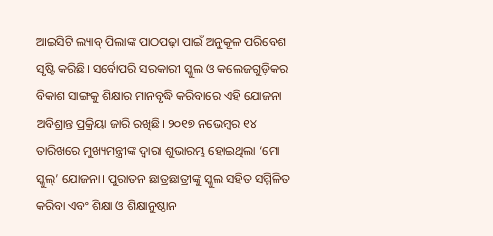ଆଇସିଟି ଲ୍ୟାବ୍‌‌ ପିଲାଙ୍କ ପାଠପଢ଼ା ପାଇଁ ଅନୁକୂଳ ପରିବେଶ ସୃଷ୍ଟି କରିଛି। ସର୍ବୋପରି ସରକାରୀ ସ୍କୁଲ ଓ କଲେଜଗୁଡ଼ିକର ବିକାଶ ସାଙ୍ଗକୁ ଶିକ୍ଷାର ମାନବୃଦ୍ଧି କରିବାରେ ଏହି ଯୋଜନା ଅବିଶ୍ରାନ୍ତ ପ୍ରକ୍ରିୟା ଜାରି ରଖିଛି। ୨୦୧୭ ନଭେମ୍ବର ୧୪ ତାରିଖରେ ମୁଖ୍ୟମନ୍ତ୍ରୀଙ୍କ ଦ୍ୱାରା ଶୁଭାରମ୍ଭ ହୋଇଥିଲା ‘ମୋ ସ୍କୁଲ୍‌’ ଯୋଜନା। ପୁରାତନ ଛାତ୍ରଛାତ୍ରୀଙ୍କୁ ସ୍କୁଲ ସହିତ ସମ୍ମିଳିତ କରିବା ଏବଂ ଶିକ୍ଷା ଓ ଶିକ୍ଷାନୁଷ୍ଠାନ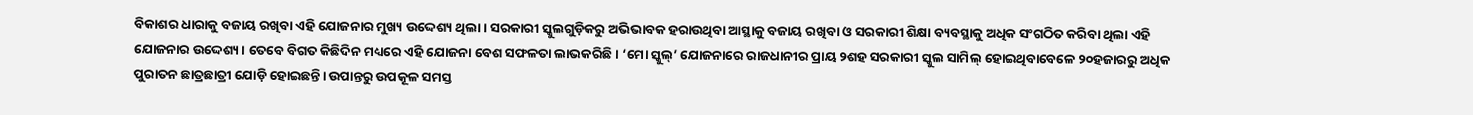ବିକାଶର ଧାରାକୁ ବଜାୟ ରଖିବା ଏହି ଯୋଜନାର ମୁଖ୍ୟ ଉଦ୍ଦେଶ୍ୟ ଥିଲା। ସରକାରୀ ସ୍କୁଲଗୁଡ଼ିକରୁ ଅଭିଭାବକ ହରାଉଥିବା ଆସ୍ଥାକୁ ବଜାୟ ରଖିବା ଓ ସରକାରୀ ଶିକ୍ଷା ବ୍ୟବସ୍ଥାକୁ ଅଧିକ ସଂଗଠିତ କରିବା ଥିଲା ଏହି ଯୋଜନାର ଉଦ୍ଦେଶ୍ୟ। ତେବେ ବିଗତ କିଛିଦିନ ମଧ୍ୟରେ ଏହି ଯୋଜନା ବେଶ ସଫଳତା ଲାଭକରିଛି। ‘ମୋ ସ୍କୁଲ୍‌’ ଯୋଜନାରେ ରାଜଧାନୀର ପ୍ରାୟ ୨ଶହ ସରକାରୀ ସ୍କୁଲ ସାମିଲ୍‌‌ ହୋଇଥିବାବେଳେ ୨୦ହଜାରରୁ ଅଧିକ ପୁରାତନ ଛାତ୍ରଛାତ୍ରୀ ଯୋଡ଼ି ହୋଇଛନ୍ତି। ଉପାନ୍ତରୁ ଉପକୂଳ ସମସ୍ତ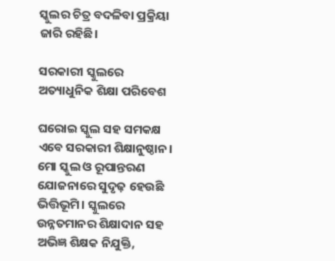ସ୍କୁଲର ଚିତ୍ର ବଦଳିବା ପ୍ରକ୍ରିୟା ଜାରି ରହିଛି।

ସରକାରୀ ସ୍କୁଲରେ ଅତ୍ୟାଧୁନିକ ଶିକ୍ଷା ପରିବେଶ

ଘରୋଇ ସ୍କୁଲ ସହ ସମକକ୍ଷ ଏବେ ସରକାରୀ ଶିକ୍ଷାନୁଷ୍ଠାନ। ମୋ ସ୍କୁଲ ଓ ରୂପାନ୍ତରଣ ଯୋଜନାରେ ସୁଦୃଢ଼ ହେଉଛି ଭିତ୍ତିଭୂମି। ସ୍କୁଲରେ ଉନ୍ନତମାନର ଶିକ୍ଷାଦାନ ସହ ଅଭିଜ୍ଞ ଶିକ୍ଷକ ନିଯୁକ୍ତି,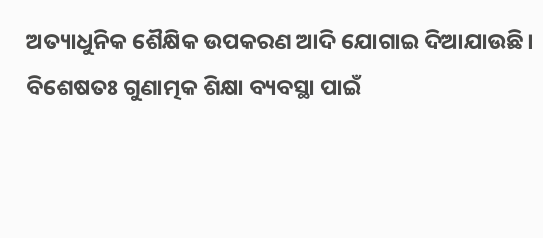ଅତ୍ୟାଧୁନିକ ଶୈକ୍ଷିକ ଉପକରଣ ଆଦି ଯୋଗାଇ ଦିଆଯାଉଛି। ବିଶେଷତଃ ଗୁଣାତ୍ମକ ଶିକ୍ଷା ବ୍ୟବସ୍ଥା ପାଇଁ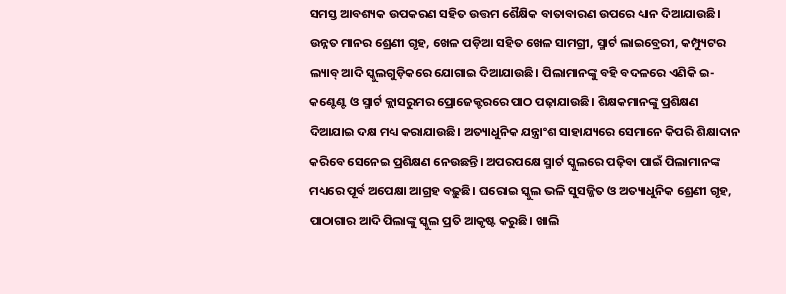ସମସ୍ତ ଆବଶ୍ୟକ ଉପକରଣ ସହିତ ଉତ୍ତମ ଶୈକ୍ଷିକ ବାତାବାରଣ ଉପରେ ଧ୍ୟାନ ଦିଆଯାଉଛି। ଉନ୍ନତ ମାନର ଶ୍ରେଣୀ ଗୃହ, ଖେଳ ପଡ଼ିଆ ସହିତ ଖେଳ ସାମଗ୍ରୀ, ସ୍ମାର୍ଟ ଲାଇବ୍ରେରୀ, କମ୍ପ୍ୟୁଟର ଲ୍ୟାବ୍‌‌ ଆଦି ସ୍କୁଲଗୁଡ଼ିକରେ ଯୋଗାଇ ଦିଆଯାଉଛି। ପିଲାମାନଙ୍କୁ ବହି ବଦଳରେ ଏଣିକି ଇ-କଣ୍ଟେଣ୍ଟ ଓ ସ୍ମାର୍ଟ କ୍ଲାସରୁମର ପ୍ରୋଜେକ୍ଟରରେ ପାଠ ପଢ଼ାଯାଉଛି। ଶିକ୍ଷକମାନଙ୍କୁ ପ୍ରଶିକ୍ଷଣ ଦିଆଯାଇ ଦକ୍ଷ ମଧ୍ୟ କରାଯାଉଛି। ଅତ୍ୟାଧୁନିକ ଯନ୍ତ୍ରାଂଶ ସାହାଯ୍ୟରେ ସେମାନେ କିପରି ଶିକ୍ଷାଦାନ କରିବେ ସେନେଇ ପ୍ରଶିକ୍ଷଣ ନେଉଛନ୍ତି। ଅପରପକ୍ଷେ ସ୍ମାର୍ଟ ସ୍କୁଲରେ ପଢ଼ିବା ପାଇଁ ପିଲାମାନଙ୍କ ମଧ୍ୟରେ ପୂର୍ବ ଅପେକ୍ଷା ଆଗ୍ରହ ବଢ଼ୁଛି। ଘରୋଇ ସ୍କୁଲ ଭଳି ସୁସଜ୍ଜିତ ଓ ଅତ୍ୟାଧୁନିକ ଶ୍ରେଣୀ ଗୃହ, ପାଠାଗାର ଆଦି ପିଲାଙ୍କୁ ସ୍କୁଲ ପ୍ରତି ଆକୃଷ୍ଟ କରୁଛି। ଖାଲି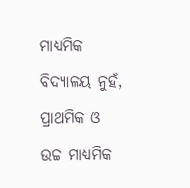ମାଧ୍ୟମିକ ବିଦ୍ୟାଳୟ ନୁହଁ, ପ୍ରାଥମିକ ଓ ଉଚ୍ଚ ମାଧ୍ୟମିକ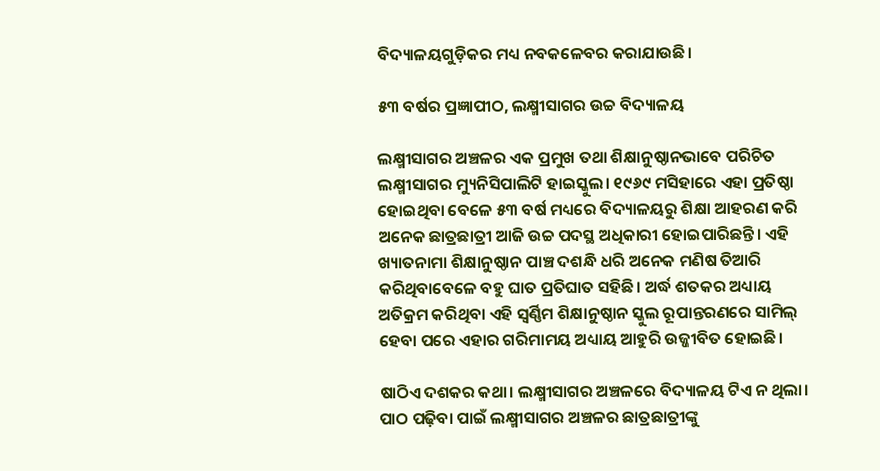ବିଦ୍ୟାଳୟଗୁଡ଼ିକର ମଧ୍ୟ ନବକଳେବର କରାଯାଉଛି।

୫୩ ବର୍ଷର ପ୍ରଜ୍ଞାପୀଠ, ଲକ୍ଷ୍ମୀସାଗର ଉଚ୍ଚ ବିଦ୍ୟାଳୟ

ଲକ୍ଷ୍ମୀସାଗର ଅଞ୍ଚଳର ଏକ ପ୍ରମୁଖ ତଥା ଶିକ୍ଷାନୁଷ୍ଠାନଭାବେ ପରିଚିତ ଲକ୍ଷ୍ମୀସାଗର ମ୍ୟୁନିସିପାଲିଟି ହାଇସ୍କୁଲ। ୧୯୬୯ ମସିହାରେ ଏହା ପ୍ରତିଷ୍ଠା ହୋଇଥିବା ବେଳେ ୫୩ ବର୍ଷ ମଧ୍ୟରେ ବିଦ୍ୟାଳୟରୁ ଶିକ୍ଷା ଆହରଣ କରି ଅନେକ ଛାତ୍ରଛାତ୍ରୀ ଆଜି ଉଚ୍ଚ ପଦସ୍ଥ ଅଧିକାରୀ ହୋଇପାରିଛନ୍ତି। ଏହି ଖ୍ୟାତନାମା ଶିକ୍ଷାନୁଷ୍ଠାନ ପାଞ୍ଚ ଦଶନ୍ଧି ଧରି ଅନେକ ମଣିଷ ତିଆରି କରିଥିବାବେଳେ ବହୁ ଘାତ ପ୍ରତିଘାତ ସହିଛି। ଅର୍ଦ୍ଧ ଶତକର ଅଧ୍ୟାୟ ଅତିକ୍ରମ କରିଥିବା ଏହି ସ୍ୱର୍ଣ୍ଣିମ ଶିକ୍ଷାନୁଷ୍ଠାନ ସ୍କୁଲ ରୂପାନ୍ତରଣରେ ସାମିଲ୍‌‌ ହେବା ପରେ ଏହାର ଗରିମାମୟ ଅଧ୍ୟାୟ ଆହୁରି ଉଜ୍ଜୀବିତ ହୋଇଛି।

ଷାଠିଏ ଦଶକର କଥା। ଲକ୍ଷ୍ମୀସାଗର ଅଞ୍ଚଳରେ ବିଦ୍ୟାଳୟ ଟିଏ ନ ଥିଲା। ପାଠ ପଢ଼ିବା ପାଇଁ ଲକ୍ଷ୍ମୀସାଗର ଅଞ୍ଚଳର ଛାତ୍ରଛାତ୍ରୀଙ୍କୁ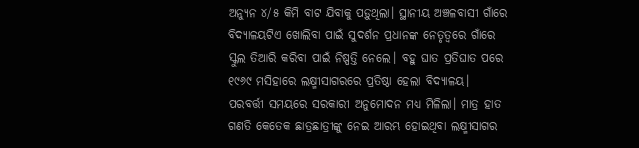ଅନ୍ୟୁନ ୪/୫ କିମି ବାଟ ଯିବାକୁ ପଡ଼ୁଥିଲା। ସ୍ଥାନୀୟ ଅଞ୍ଚଳବାସୀ ଗାଁରେ ବିଦ୍ୟାଳୟଟିଏ ଖୋଲିବା ପାଇଁ ସୁଦର୍ଶନ ପ୍ରଧାନଙ୍କ ନେତୃତ୍ୱରେ ଗାଁରେ ସ୍କୁଲ ତିଆରି କରିବା ପାଇଁ ନିଷ୍ପତ୍ତି ନେଲେ। ବହୁ ଘାତ ପ୍ରତିଘାତ ପରେ ୧୯୬୯ ମସିହାରେ ଲକ୍ଷ୍ମୀସାଗରରେ ପ୍ରତିଷ୍ଠା ହେଲା ବିଦ୍ୟାଳୟ। ପରବର୍ତ୍ତୀ ସମୟରେ ସରକାରୀ ଅନୁମୋଦନ ମଧ୍ୟ ମିଳିଲା। ମାତ୍ର ହାତ ଗଣତି କେତେକ ଛାତ୍ରଛାତ୍ରୀଙ୍କୁ ନେଇ ଆରମ୍ଭ ହୋଇଥିବା ଲକ୍ଷ୍ମୀସାଗର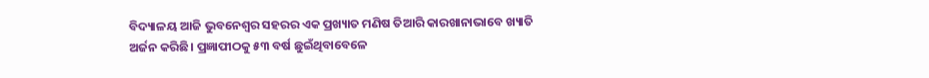ବିଦ୍ୟାଳୟ ଆଜି ଭୁବନେଶ୍ୱର ସହରର ଏକ ପ୍ରଖ୍ୟାତ ମଣିଷ ତିଆରି କାରଖାନାଭାବେ ଖ୍ୟାତି ଅର୍ଜନ କରିଛି। ପ୍ରଜ୍ଞାପୀଠକୁ ୫୩ ବର୍ଷ ଛୁଇଁଥିବାବେଳେ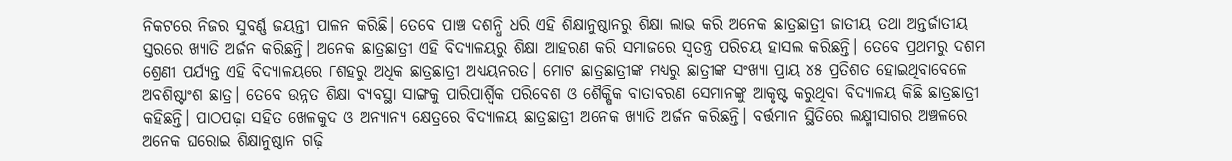ନିକଟରେ ନିଜର ସୁବର୍ଣ୍ଣ ଜୟନ୍ତୀ ପାଳନ କରିଛି। ତେବେ ପାଞ୍ଚ ଦଶନ୍ଧି ଧରି ଏହି ଶିକ୍ଷାନୁଷ୍ଠାନରୁ ଶିକ୍ଷା ଲାଭ କରି ଅନେକ ଛାତ୍ରଛାତ୍ରୀ ଜାତୀୟ ତଥା ଅନ୍ତର୍ଜାତୀୟ ସ୍ତରରେ ଖ୍ୟାତି ଅର୍ଜନ କରିଛନ୍ତି। ଅନେକ ଛାତ୍ରଛାତ୍ରୀ ଏହି ବିଦ୍ୟାଳୟରୁ ଶିକ୍ଷା ଆହରଣ କରି ସମାଜରେ ସ୍ୱତନ୍ତ୍ର ପରିଚୟ ହାସଲ କରିଛନ୍ତି। ତେବେ ପ୍ରଥମରୁ ଦଶମ ଶ୍ରେଣୀ ପର୍ଯ୍ୟନ୍ତ ଏହି ବିଦ୍ୟାଳୟରେ ୮ଶହରୁ ଅଧିକ ଛାତ୍ରଛାତ୍ରୀ ଅଧ୍ୟୟନରତ। ମୋଟ ଛାତ୍ରଛାତ୍ରୀଙ୍କ ମଧ୍ୟରୁ ଛାତ୍ରୀଙ୍କ ସଂଖ୍ୟା ପ୍ରାୟ ୪୫ ପ୍ରତିଶତ ହୋଇଥିବାବେଳେ ଅବଶିଷ୍ଟାଂଶ ଛାତ୍ର। ତେବେ ଉନ୍ନତ ଶିକ୍ଷା ବ୍ୟବସ୍ଥା ସାଙ୍ଗକୁ ପାରିପାର୍ଶ୍ବିକ ପରିବେଶ ଓ ଶୈକ୍ଷିକ ବାତାବରଣ ସେମାନଙ୍କୁ ଆକୃଷ୍ଟ କରୁଥିବା ବିଦ୍ୟାଳୟ କିଛି ଛାତ୍ରଛାତ୍ରୀ କହିଛନ୍ତି। ପାଠପଢ଼ା ସହିତ ଖେଳକୁଦ ଓ ଅନ୍ୟାନ୍ୟ କ୍ଷେତ୍ରରେ ବିଦ୍ୟାଳୟ ଛାତ୍ରଛାତ୍ରୀ ଅନେକ ଖ୍ୟାତି ଅର୍ଜନ କରିଛନ୍ତି। ବର୍ତ୍ତମାନ ସ୍ଥିତିରେ ଲକ୍ଷ୍ମୀସାଗର ଅଞ୍ଚଳରେ ଅନେକ ଘରୋଇ ଶିକ୍ଷାନୁଷ୍ଠାନ ଗଢ଼ି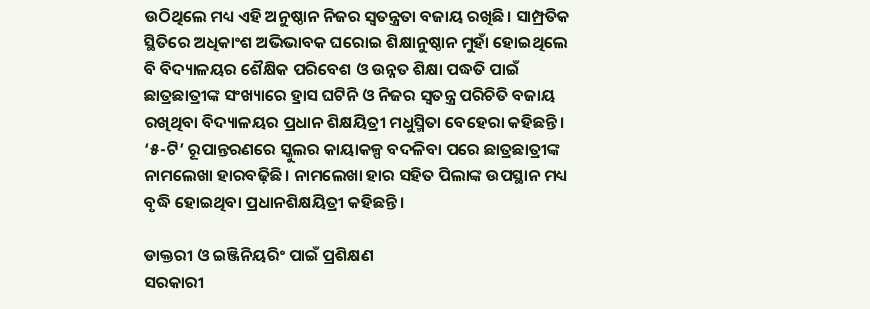ଉଠିଥିଲେ ମଧ୍ୟ ଏହି ଅନୁଷ୍ଠାନ ନିଜର ସ୍ୱତନ୍ତ୍ରତା ବଜାୟ ରଖିଛି। ସାମ୍ପ୍ରତିକ ସ୍ଥିତିରେ ଅଧିକାଂଶ ଅଭିଭାବକ ଘରୋଇ ଶିକ୍ଷାନୁଷ୍ଠାନ ମୁହାଁ ହୋଇଥିଲେ ବି ବିଦ୍ୟାଳୟର ଶୈକ୍ଷିକ ପରିବେଶ ଓ ଉନ୍ନତ ଶିକ୍ଷା ପଦ୍ଧତି ପାଇଁ ଛାତ୍ରଛାତ୍ରୀଙ୍କ ସଂଖ୍ୟାରେ ହ୍ରାସ ଘଟିନି ଓ ନିଜର ସ୍ୱତନ୍ତ୍ର ପରିଚିତି ବଜାୟ ରଖିଥିବା ବିଦ୍ୟାଳୟର ପ୍ରଧାନ ଶିକ୍ଷୟିତ୍ରୀ ମଧୁସ୍ମିତା ବେହେରା କହିଛନ୍ତି। ‘୫-ଟି’ ରୂପାନ୍ତରଣରେ ସ୍କୁଲର କାୟାକଳ୍ପ ବଦଳିବା ପରେ ଛାତ୍ରଛାତ୍ରୀଙ୍କ ନାମଲେଖା ହାରବଢ଼ିଛି। ନାମଲେଖା ହାର ସହିତ ପିଲାଙ୍କ ଉପସ୍ଥାନ ମଧ୍ୟ ବୃଦ୍ଧି ହୋଇଥିବା ପ୍ରଧାନଶିକ୍ଷୟିତ୍ରୀ କହିଛନ୍ତି।

ଡାକ୍ତରୀ ଓ ଇଞ୍ଜିନିୟରିଂ ପାଇଁ ପ୍ରଶିକ୍ଷଣ
ସରକାରୀ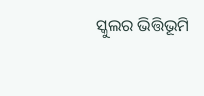ସ୍କୁଲର ଭିତ୍ତିଭୂମି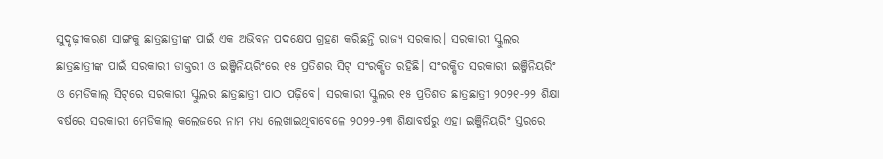ସୁଦୃଢ଼ୀକରଣ ସାଙ୍ଗକୁ ଛାତ୍ରଛାତ୍ରୀଙ୍କ ପାଇଁ ଏକ ଅଭିବନ ପଦକ୍ଷେପ ଗ୍ରହଣ କରିଛନ୍ତି ରାଜ୍ୟ ସରକାର। ସରକାରୀ ସ୍କୁଲର ଛାତ୍ରଛାତ୍ରୀଙ୍କ ପାଇଁ ସରକାରୀ ଡାକ୍ତରୀ ଓ ଇଞ୍ଜିନିୟରିଂରେ ୧୫ ପ୍ରତିଶର ସିଟ୍‌‌ ସଂରକ୍ଷିତ ରହିଛି। ସଂରକ୍ଷିତ ସରକାରୀ ଇଞ୍ଜିନିୟରିଂ ଓ ମେଡିକାଲ୍‌‌ ସିଟ୍‌‌ରେ ସରକାରୀ ସ୍କୁଲର ଛାତ୍ରଛାତ୍ରୀ ପାଠ ପଢ଼ିବେ। ସରକାରୀ ସ୍କୁଲର ୧୫ ପ୍ରତିଶତ ଛାତ୍ରଛାତ୍ରୀ ୨୦୨୧-୨୨ ଶିକ୍ଷା ବର୍ଷରେ ସରକାରୀ ମେଡିକାଲ୍‌‌ କଲେଜରେ ନାମ ମଧ୍ୟ ଲେଖାଇଥିବାବେଳେ ୨୦୨୨-୨୩ ଶିକ୍ଷାବର୍ଷରୁ ଏହା ଇଞ୍ଜିନିୟରିଂ ସ୍ତରରେ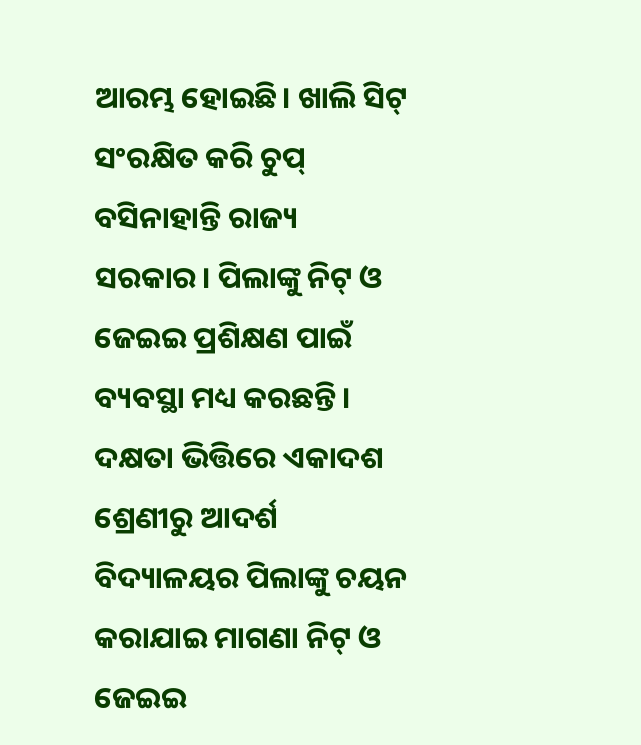ଆରମ୍ଭ ହୋଇଛି। ଖାଲି ସିଟ୍‌‌ ସଂରକ୍ଷିତ କରି ଚୁପ୍‌‌ ବସିନାହାନ୍ତି ରାଜ୍ୟ ସରକାର। ପିଲାଙ୍କୁ ନିଟ୍‌‌ ଓ ଜେଇଇ ପ୍ରଶିକ୍ଷଣ ପାଇଁ ବ୍ୟବସ୍ଥା ମଧ୍ୟ କରଛନ୍ତି। ଦକ୍ଷତା ଭିତ୍ତିରେ ଏକାଦଶ ଶ୍ରେଣୀରୁ ଆଦର୍ଶ ବିଦ୍ୟାଳୟର ପିଲାଙ୍କୁ ଚୟନ କରାଯାଇ ମାଗଣା ନିଟ୍‌‌ ଓ ଜେଇଇ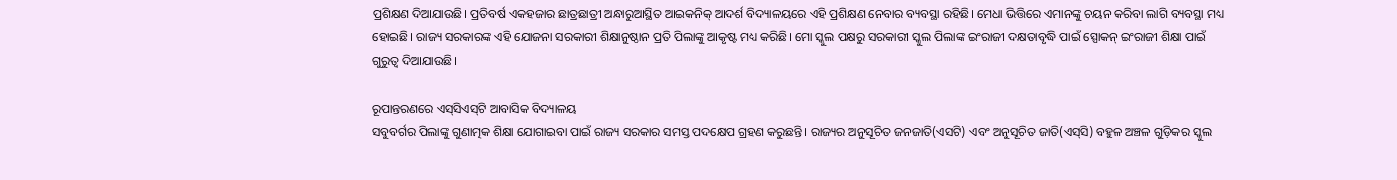ପ୍ରଶିକ୍ଷଣ ଦିଆଯାଉଛି। ପ୍ରତିବର୍ଷ ଏକହଜାର ଛାତ୍ରଛାତ୍ରୀ ଅନ୍ଧାରୁଆସ୍ଥିତ ଆଇକନିକ୍‌‌ ଆଦର୍ଶ ବିଦ୍ୟାଳୟରେ ଏହି ପ୍ରଶିକ୍ଷଣ ନେବାର ବ୍ୟବସ୍ଥା ରହିଛି। ମେଧା ଭିତ୍ତିରେ ଏମାନଙ୍କୁ ଚୟନ କରିବା ଲାଗି ବ୍ୟବସ୍ଥା ମଧ୍ୟ ହୋଇଛି। ରାଜ୍ୟ ସରକାରଙ୍କ ଏହି ଯୋଜନା ସରକାରୀ ଶିକ୍ଷାନୁଷ୍ଠାନ ପ୍ରତି ପିଲାଙ୍କୁ ଆକୃଷ୍ଟ ମଧ୍ୟ କରିଛି। ମୋ ସ୍କୁଲ ପକ୍ଷରୁ ସରକାରୀ ସ୍କୁଲ ପିଲାଙ୍କ ଇଂରାଜୀ ଦକ୍ଷତାବୃଦ୍ଧି ପାଇଁ ସ୍ପୋକନ୍‌‌ ଇଂରାଜୀ ଶିକ୍ଷା ପାଇଁ ଗୁରୁତ୍ୱ ଦିଆଯାଉଛି।

ରୂପାନ୍ତରଣରେ ଏସ୍‌ସିଏସ୍‌‌ଟି ଆବାସିକ ବିଦ୍ୟାଳୟ
ସବୁବର୍ଗର ପିଲାଙ୍କୁ ଗୁଣାତ୍ମକ ଶିକ୍ଷା ଯୋଗାଇବା ପାଇଁ ରାଜ୍ୟ ସରକାର ସମସ୍ତ ପଦକ୍ଷେପ ଗ୍ରହଣ କରୁଛନ୍ତି। ରାଜ୍ୟର ଅନୁସୂଚିତ ଜନଜାତି(ଏସଟି) ଏବଂ ଅନୁସୂଚିତ ଜାତି(ଏସ୍‌‌ସି) ବହୁଳ ଅଞ୍ଚଳ ଗୁଡ଼ିକର ସ୍କୁଲ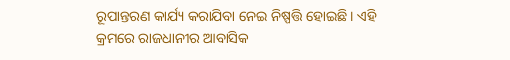ରୂପାନ୍ତରଣ କାର୍ଯ୍ୟ କରାଯିବା ନେଇ ନିଷ୍ପତ୍ତି ହୋଇଛି। ଏହି କ୍ରମରେ ରାଜଧାନୀର ଆବାସିକ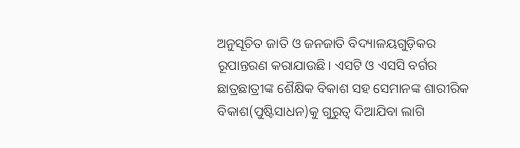ଅନୁସୂଚିତ ଜାତି ଓ ଜନଜାତି ବିଦ୍ୟାଳୟଗୁଡ଼ିକର ରୂପାନ୍ତରଣ କରାଯାଉଛି। ଏସଟି ଓ ଏସସି ବର୍ଗର ଛାତ୍ରଛାତ୍ରୀଙ୍କ ଶୈକ୍ଷିକ ବିକାଶ ସହ ସେମାନଙ୍କ ଶାରୀରିକ ବିକାଶ(ପୁଷ୍ଟିସାଧନ)କୁ ଗୁରୁତ୍ୱ ଦିଆଯିବା ଲାଗି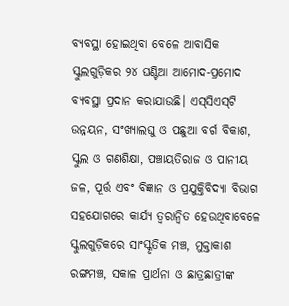ବ୍ୟବସ୍ଥା ହୋଇଥିବା ବେଳେ ଆବାସିକ ସ୍କୁଲଗୁଡ଼ିକର ୨୪ ଘଣ୍ଟିଆ ଆମୋଦ-ପ୍ରମୋଦ ବ୍ୟବସ୍ଥା ପ୍ରଦାନ କରାଯାଉଛି। ଏସ୍‌ସିଏସ୍‌ଟି ଉନ୍ନୟନ, ସଂଖ୍ୟାଲଘୁ ଓ ପଛୁଆ ବର୍ଗ ବିକାଶ, ସ୍କୁଲ ଓ ଗଣଶିକ୍ଷା, ପଞ୍ଚାୟତିରାଜ ଓ ପାନୀୟ ଜଳ, ପୂର୍ତ୍ତ ଏବଂ ବିଜ୍ଞାନ ଓ ପ୍ରଯୁକ୍ତିବିଦ୍ୟା ବିଭାଗ ସହଯୋଗରେ କାର୍ଯ୍ୟ ତ୍ୱରାନ୍ୱିତ ହେଉଥିବାବେଳେ ସ୍କୁଲଗୁଡ଼ିକରେ ସାଂସ୍କୃତିକ ମଞ୍ଚ, ମୁକ୍ତାକାଶ ରଙ୍ଗମଞ୍ଚ, ସକାଳ ପ୍ରାର୍ଥନା ଓ ଛାତ୍ରଛାତ୍ରୀଙ୍କ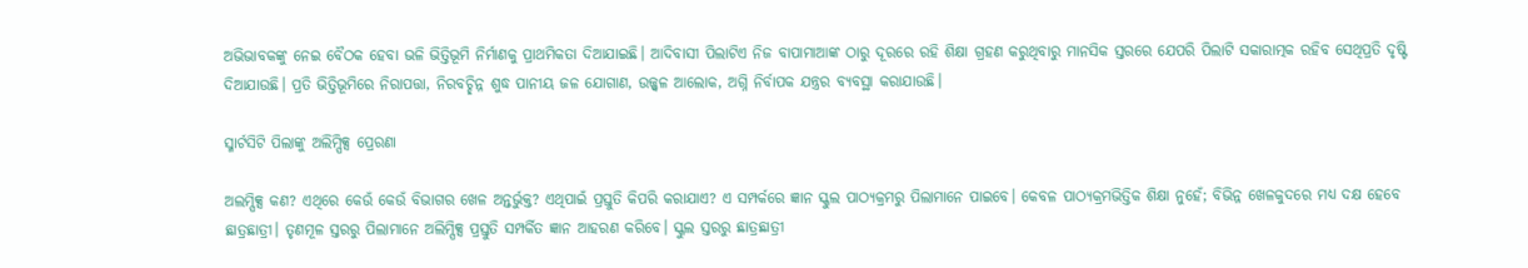ଅଭିଭାବକଙ୍କୁ ନେଇ ବୈଠକ ହେବା ଭଳି ଭିତ୍ତିଭୂମି ନିର୍ମାଣକୁ ପ୍ରାଥମିକତା ଦିଆଯାଇଛି। ଆଦିବାସୀ ପିଲାଟିଏ ନିଜ ବାପାମାଆଙ୍କ ଠାରୁ ଦୂରରେ ରହି ଶିକ୍ଷା ଗ୍ରହଣ କରୁଥିବାରୁ ମାନସିକ ସ୍ତରରେ ଯେପରି ପିଲାଟି ସକାରାତ୍ମକ ରହିବ ସେଥିପ୍ରତି ଦୃଷ୍ଟି ଦିଆଯାଉଛି। ପ୍ରତି ଭିତ୍ତିଭୂମିରେ ନିରାପତ୍ତା, ନିରବଚ୍ଛିନ୍ନ ଶୁଦ୍ଧ ପାନୀୟ ଜଳ ଯୋଗାଣ, ଉଜ୍ଜ୍ୱଳ ଆଲୋକ, ଅଗ୍ନି ନିର୍ବାପକ ଯନ୍ତ୍ରର ବ୍ୟବସ୍ଥା କରାଯାଉଛି।

ସ୍ମାର୍ଟସିଟି ପିଲାଙ୍କୁ ଅଲିମ୍ପିକ୍ସ ପ୍ରେରଣା

ଅଲମ୍ପିକ୍ସ କଣ? ଏଥିରେ କେଉଁ କେଉଁ ବିଭାଗର ଖେଳ ଅନ୍ତର୍ଭୁକ୍ତ? ଏଥିପାଇଁ ପ୍ରସ୍ତୁତି କିପରି କରାଯାଏ? ଏ ସମ୍ପର୍କରେ ଜ୍ଞାନ ସ୍କୁଲ ପାଠ୍ୟକ୍ରମରୁ ପିଲାମାନେ ପାଇବେ। କେବଳ ପାଠ୍ୟକ୍ରମଭିତ୍ତିକ ଶିକ୍ଷା ନୁହେଁ; ବିଭିନ୍ନ ଖେଳକୁଦରେ ମଧ୍ୟ ଦକ୍ଷ ହେବେ ଛାତ୍ରଛାତ୍ରୀ। ତୃଣମୂଳ ସ୍ତରରୁ ପିଲାମାନେ ଅଲିମ୍ପିକ୍ସ ପ୍ରସ୍ତୁତି ସମ୍ପର୍କିତ ଜ୍ଞାନ ଆହରଣ କରିବେ। ସ୍କୁଲ ସ୍ତରରୁ ଛାତ୍ରଛାତ୍ରୀ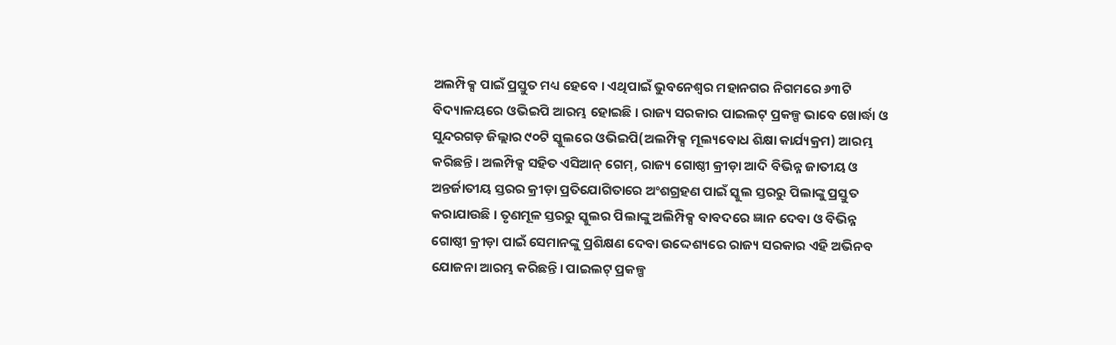ଅଲମ୍ପିକ୍ସ ପାଇଁ ପ୍ରସ୍ତୁତ ମଧ୍ୟ ହେବେ। ଏଥିପାଇଁ ଭୁବନେଶ୍ୱର ମହାନଗର ନିଗମରେ ୬୩ଟି ବିଦ୍ୟାଳୟରେ ଓଭିଇପି ଆରମ୍ଭ ହୋଇଛି। ରାଜ୍ୟ ସରକାର ପାଇଲଟ୍‌‌ ପ୍ରକଳ୍ପ ଭାବେ ଖୋର୍ଦ୍ଧା ଓ ସୁନ୍ଦରଗଡ଼ ଜିଲ୍ଲାର ୯୦ଟି ସ୍କୁଲରେ ଓଭିଇପି(ଅଲମ୍ପିକ୍ସ ମୂଲ୍ୟବୋଧ ଶିକ୍ଷା କାର୍ଯ୍ୟକ୍ରମ) ଆରମ୍ଭ କରିଛନ୍ତି। ଅଲମ୍ପିକ୍ସ ସହିତ ଏସିଆନ୍‌‌ ଗେମ୍‌‌, ରାଜ୍ୟ ଗୋଷ୍ଠୀ କ୍ରୀଡ଼ା ଆଦି ବିଭିନ୍ନ ଜାତୀୟ ଓ ଅନ୍ତର୍ଜାତୀୟ ସ୍ତରର କ୍ରୀଡ଼ା ପ୍ରତିଯୋଗିତାରେ ଅଂଶଗ୍ରହଣ ପାଇଁ ସ୍କୁଲ ସ୍ତରରୁ ପିଲାଙ୍କୁ ପ୍ରସ୍ତୁତ କରାଯାଉଛି। ତୃଣମୂଳ ସ୍ତରରୁ ସ୍କୁଲର ପିଲାଙ୍କୁ ଅଲିମ୍ପିକ୍ସ ବାବଦରେ ଜ୍ଞାନ ଦେବା ଓ ବିଭିନ୍ନ ଗୋଷ୍ଠୀ କ୍ରୀଡ଼ା ପାଇଁ ସେମାନଙ୍କୁ ପ୍ରଶିକ୍ଷଣ ଦେବା ଉଦ୍ଦେଶ୍ୟରେ ରାଜ୍ୟ ସରକାର ଏହି ଅଭିନବ ଯୋଜନା ଆରମ୍ଭ କରିଛନ୍ତି। ପାଇଲଟ୍‌‌ ପ୍ରକଳ୍ପ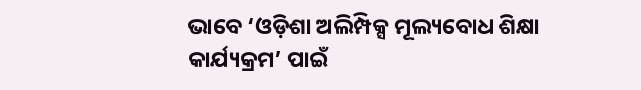ଭାବେ ‘ଓଡ଼ିଶା ଅଲିମ୍ପିକ୍ସ ମୂଲ୍ୟବୋଧ ଶିକ୍ଷା କାର୍ଯ୍ୟକ୍ରମ’ ପାଇଁ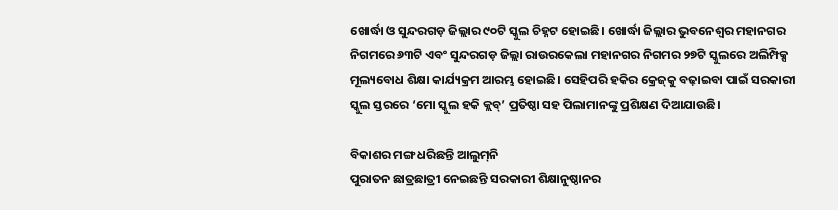ଖୋର୍ଦ୍ଧା ଓ ସୁନ୍ଦରଗଡ଼ ଜିଲ୍ଲାର ୯୦ଟି ସ୍କୁଲ ଚିହ୍ନଟ ହୋଇଛି। ଖୋର୍ଦ୍ଧା ଜିଲ୍ଲାର ଭୁବନେଶ୍ୱର ମହାନଗର ନିଗମରେ ୬୩ଟି ଏବଂ ସୁନ୍ଦରଗଡ଼ ଜିଲ୍ଲା ରାଉରକେଲା ମହାନଗର ନିଗମର ୨୭ଟି ସ୍କୁଲରେ ଅଲିମ୍ପିକ୍ସ ମୂଲ୍ୟବୋଧ ଶିକ୍ଷା କାର୍ଯ୍ୟକ୍ରମ ଆରମ୍ଭ ହୋଇଛି। ସେହିପରି ହକିର କ୍ରେଜ୍‌‌କୁ ବଢ଼ାଇବା ପାଇଁ ସରକାରୀ ସ୍କୁଲ ସ୍ତରରେ ‘ମୋ ସ୍କୁଲ ହକି କ୍ଲବ୍‌’ ପ୍ରତିଷ୍ଠା ସହ ପିଲାମାନଙ୍କୁ ପ୍ରଶିକ୍ଷଣ ଦିଆଯାଉଛି।

ବିକାଶର ମଙ୍ଗ ଧରିଛନ୍ତି ଆଲୁମ୍‌ନି
ପୁରାତନ ଛାତ୍ରଛାତ୍ରୀ ନେଇଛନ୍ତି ସରକାରୀ ଶିକ୍ଷାନୁଷ୍ଠାନର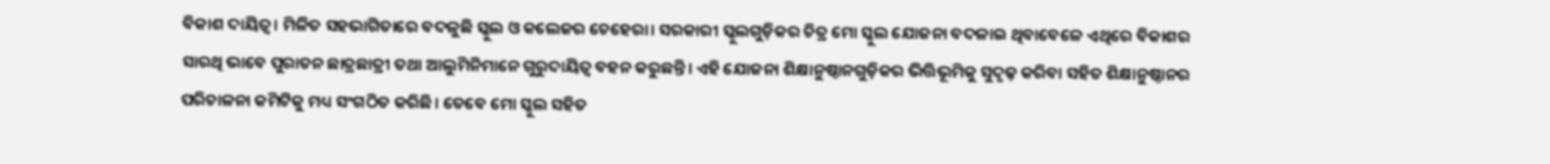ବିକାଶ ଦାୟିତ୍ୱ। ମିଳିତ ସହଭାଗିତାରେ ବଦଳୁଛି ସ୍କୁଲ ଓ କଲେଜର ଚେହେରା। ସରକାରୀ ସ୍କୁଲଗୁଡ଼ିକର ଚିତ୍ର ମୋ ସ୍କୁଲ ଯୋଜନା ବଦଳାଇ ଥିବାବେଳେ ଏଥିରେ ବିକାଶର ସାରଥି ଭାବେ ପୁରାତନ ଛାତ୍ରଛାତ୍ରୀ ତଥା ଆଲୁମିନିମାନେ ଗୁରୁଦାୟିତ୍ୱ ବହନ କରୁଛନ୍ତି। ଏହି ଯୋଜନା ଶିକ୍ଷାନୁଷ୍ଠାନଗୁଡ଼ିକର ଭିତ୍ତିଭୂମିକୁ ସୁଦୃଢ଼ କରିବା ସହିତ ଶିକ୍ଷାନୁଷ୍ଠାନର ପରିଚାଳନା କମିଟିକୁ ମଧ୍ୟ ସଂଗଠିତ କରିଛି। ତେବେ ମୋ ସ୍କୁଲ ସହିତ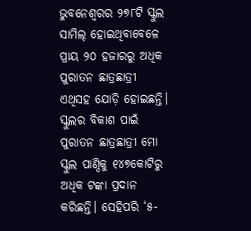ଭୁବନେଶ୍ୱରର ୨୭୮ଟି ସ୍କୁଲ ସାମିଲ୍‌‌ ହୋଇଥିବାବେଳେ ପ୍ରାୟ ୨୦ ହଜାରରୁ ଅଧିକ ପୁରାତନ ଛାତ୍ରଛାତ୍ରୀ ଏଥିସହ ଯୋଡ଼ି ହୋଇଛନ୍ତି। ସ୍କୁଲର ବିକାଶ ପାଇଁ ପୁରାତନ ଛାତ୍ରଛାତ୍ରୀ ମୋ ସ୍କୁଲ ପାଣ୍ଠିକୁ ୧୪୭କୋଟିରୁ ଅଧିକ ଟଙ୍କା ପ୍ରଦାନ କରିଛନ୍ତି। ସେହିପରି ‘୫-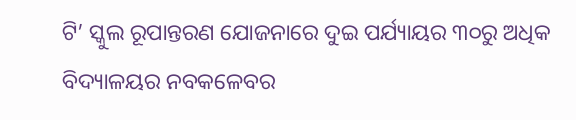ଟି’ ସ୍କୁଲ ରୂପାନ୍ତରଣ ଯୋଜନାରେ ଦୁଇ ପର୍ଯ୍ୟାୟର ୩୦ରୁ ଅଧିକ ବିଦ୍ୟାଳୟର ନବକଳେବର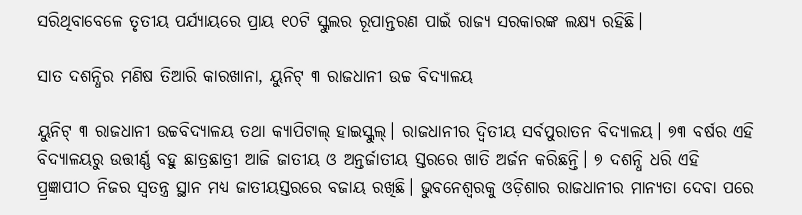ସରିଥିବାବେଳେ ତୃତୀୟ ପର୍ଯ୍ୟାୟରେ ପ୍ରାୟ ୧୦ଟି ସ୍କୁଲର ରୂପାନ୍ତରଣ ପାଇଁ ରାଜ୍ୟ ସରକାରଙ୍କ ଲକ୍ଷ୍ୟ ରହିଛି।

ସାତ ଦଶନ୍ଧିର ମଣିଷ ତିଆରି କାରଖାନା, ୟୁନିଟ୍‌‌ ୩ ରାଜଧାନୀ ଉଚ୍ଚ ବିଦ୍ୟାଳୟ

ୟୁନିଟ୍‌‌ ୩ ରାଜଧାନୀ ଉଚ୍ଚବିଦ୍ୟାଳୟ ତଥା କ୍ୟାପିଟାଲ୍‌‌ ହାଇସ୍କୁଲ୍‌‌। ରାଜଧାନୀର ଦ୍ୱିତୀୟ ସର୍ବପୁରାତନ ବିଦ୍ୟାଳୟ। ୭୩ ବର୍ଷର ଏହି ବିଦ୍ୟାଳୟରୁ ଉତ୍ତୀର୍ଣ୍ଣ ବହୁ ଛାତ୍ରଛାତ୍ରୀ ଆଜି ଜାତୀୟ ଓ ଅନ୍ତର୍ଜାତୀୟ ସ୍ତରରେ ଖାତି ଅର୍ଜନ କରିଛନ୍ତି। ୭ ଦଶନ୍ଧି ଧରି ଏହି ପ୍ର୍ରଜ୍ଞାପୀଠ ନିଜର ସ୍ୱତନ୍ତ୍ର ସ୍ଥାନ ମଧ୍ୟ ଜାତୀୟସ୍ତରରେ ବଜାୟ ରଖିଛି। ଭୁବନେଶ୍ୱରକୁ ଓଡ଼ିଶାର ରାଜଧାନୀର ମାନ୍ୟତା ଦେବା ପରେ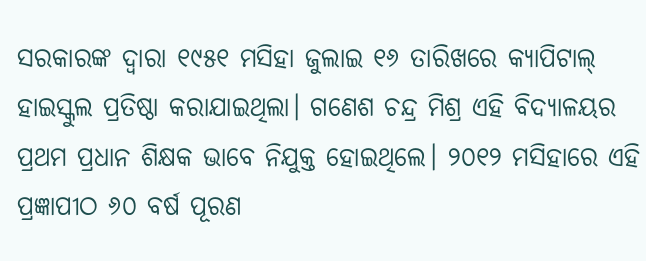ସରକାରଙ୍କ ଦ୍ୱାରା ୧୯୫୧ ମସିହା ଜୁଲାଇ ୧୬ ତାରିଖରେ କ୍ୟାପିଟାଲ୍‌‌ ହାଇସ୍କୁଲ ପ୍ରତିଷ୍ଠା କରାଯାଇଥିଲା। ଗଣେଶ ଚନ୍ଦ୍ର ମିଶ୍ର ଏହି ବିଦ୍ୟାଳୟର ପ୍ରଥମ ପ୍ରଧାନ ଶିକ୍ଷକ ଭାବେ ନିଯୁକ୍ତ ହୋଇଥିଲେ। ୨୦୧୨ ମସିହାରେ ଏହି ପ୍ରଜ୍ଞାପୀଠ ୬୦ ବର୍ଷ ପୂରଣ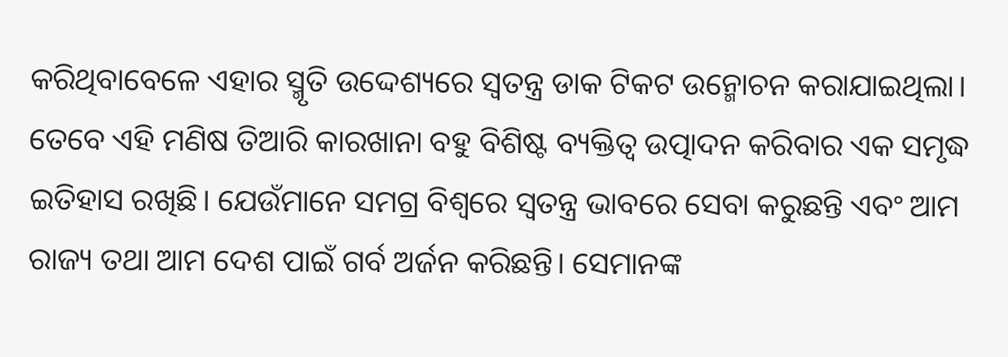କରିଥିବାବେଳେ ଏହାର ସ୍ମୃତି ଉଦ୍ଦେଶ୍ୟରେ ସ୍ୱତନ୍ତ୍ର ଡାକ ଟିକଟ ଉନ୍ମୋଚନ କରାଯାଇଥିଲା। ତେବେ ଏହି ମଣିଷ ତିଆରି କାରଖାନା ବହୁ ବିଶିଷ୍ଟ ବ୍ୟକ୍ତିତ୍ୱ ଉତ୍ପାଦନ କରିବାର ଏକ ସମୃଦ୍ଧ ଇତିହାସ ରଖିଛି। ଯେଉଁମାନେ ସମଗ୍ର ବିଶ୍ୱରେ ସ୍ୱତନ୍ତ୍ର ଭାବରେ ସେବା କରୁଛନ୍ତି ଏବଂ ଆମ ରାଜ୍ୟ ତଥା ଆମ ଦେଶ ପାଇଁ ଗର୍ବ ଅର୍ଜନ କରିଛନ୍ତି। ସେମାନଙ୍କ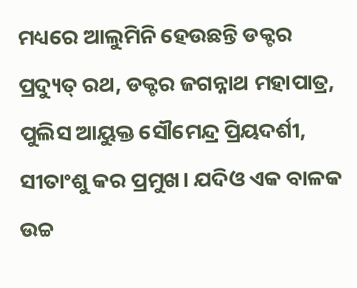ମଧ୍ୟରେ ଆଲୁମିନି ହେଉଛନ୍ତି ଡକ୍ଟର ପ୍ରଦ୍ୟୁତ୍‌‌ ରଥ, ଡକ୍ଟର ଜଗନ୍ନାଥ ମହାପାତ୍ର, ପୁଲିସ ଆୟୁକ୍ତ ସୌମେନ୍ଦ୍ର ପ୍ରିୟଦର୍ଶୀ, ସୀତାଂଶୁ କର ପ୍ରମୁଖ। ଯଦିଓ ଏକ ବାଳକ ଉଚ୍ଚ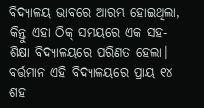ବିଦ୍ୟାଳୟ ଭାବରେ ଆରମ୍ଭ ହୋଇଥିଲା, କିନ୍ତୁ ଏହା ଠିକ୍‌‌ ସମୟରେ ଏକ ସହ-ଶିକ୍ଷା ବିଦ୍ୟାଳୟରେ ପରିଣତ ହେଲା। ବର୍ତ୍ତମାନ ଏହି ବିଦ୍ୟାଳୟରେ ପ୍ରାୟ ୧୪ ଶହ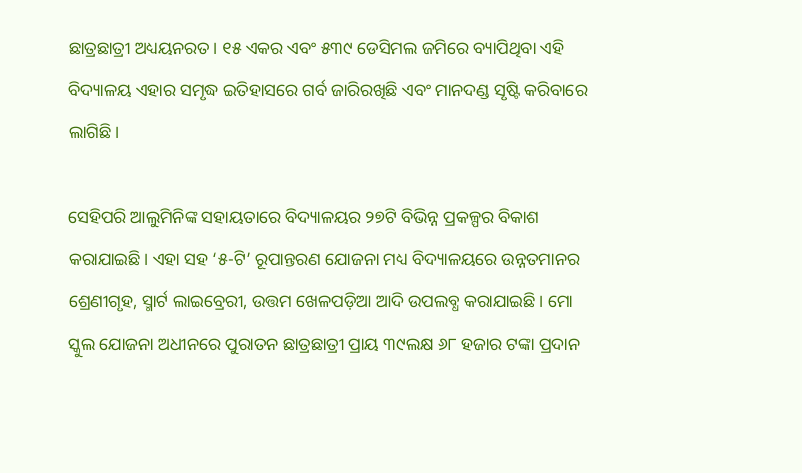ଛାତ୍ରଛାତ୍ରୀ ଅଧ୍ୟୟନରତ। ୧୫ ଏକର ଏବଂ ୫୩୯ ଡେସିମଲ ଜମିରେ ବ୍ୟାପିଥିବା ଏହି ବିଦ୍ୟାଳୟ ଏହାର ସମୃଦ୍ଧ ଇତିହାସରେ ଗର୍ବ ଜାରିରଖିଛି ଏବଂ ମାନଦଣ୍ଡ ସୃଷ୍ଟି କରିବାରେ ଲାଗିଛି।

ସେହିପରି ଆଲୁମିନିଙ୍କ ସହାୟତାରେ ବିଦ୍ୟାଳୟର ୨୭ଟି ବିଭିନ୍ନ ପ୍ରକଳ୍ପର ବିକାଶ କରାଯାଇଛି। ଏହା ସହ ‘୫-ଟି’ ରୂପାନ୍ତରଣ ଯୋଜନା ମଧ୍ୟ ବିଦ୍ୟାଳୟରେ ଉନ୍ନତମାନର ଶ୍ରେଣୀଗୃହ, ସ୍ମାର୍ଟ ଲାଇବ୍ରେରୀ, ଉତ୍ତମ ଖେଳପଡ଼ିଆ ଆଦି ଉପଲବ୍ଧ କରାଯାଇଛି। ମୋ ସ୍କୁଲ ଯୋଜନା ଅଧୀନରେ ପୁରାତନ ଛାତ୍ରଛାତ୍ରୀ ପ୍ରାୟ ୩୯ଲକ୍ଷ ୬୮ ହଜାର ଟଙ୍କା ପ୍ରଦାନ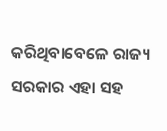କରିଥିବାବେଳେ ରାଜ୍ୟ ସରକାର ଏହା ସହ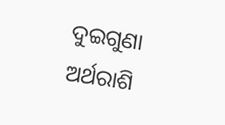ଦୁଇଗୁଣା ଅର୍ଥରାଶି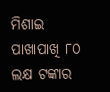ମିଶାଇ ପାଖାପାଖି ୮୦ ଲକ୍ଷ ଟଙ୍କାର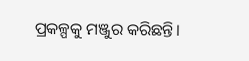ପ୍ରକଳ୍ପକୁ ମଞ୍ଜୁର କରିଛନ୍ତି।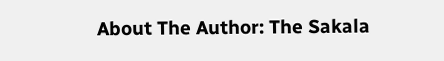About The Author: The Sakala